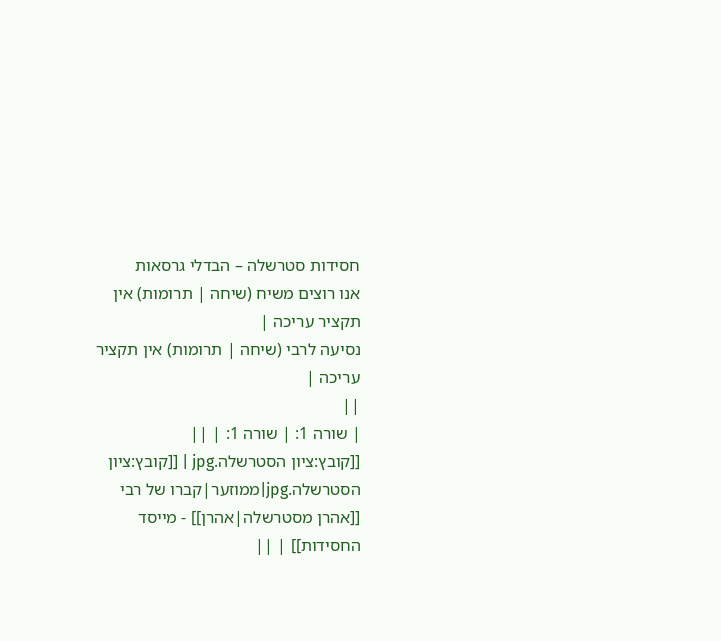חסידות סטרשלה – הבדלי גרסאות
אנו רוצים משיח (שיחה | תרומות) אין תקציר עריכה |
נסיעה לרבי (שיחה | תרומות) אין תקציר עריכה |
||
| שורה 1: | שורה 1: | ||
[[קובץ:ציון הסטרשלה.jpg | [[קובץ:ציון הסטרשלה.jpg|ממוזער|קברו של רבי [[אהרן מסטרשלה|אהרן]] - מייסד החסידות]] | ||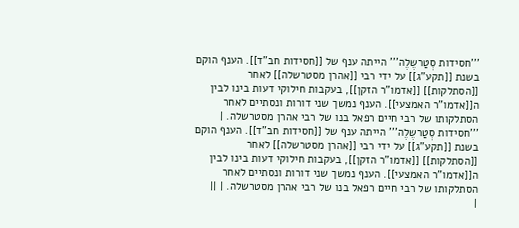'''חסידות סְטַרשֶלֶה''' הייתה ענף של [[חסידות חב"ד]]. הענף הוקם בשנת [[תקע"ג]] על ידי רבי [[אהרן מסטרשלה]] לאחר [[הסתלקות]] [[אדמו"ר הזקן]], בעקבות חילוקי דעות בינו לבין ה[[אדמו"ר האמצעי]]. הענף נמשך שני דורות ונסתיים לאחר הסתלקותו של רבי חיים רפאל בנו של רבי אהרן מסטרשלה. | '''חסידות סְטַרשֶלֶה''' הייתה ענף של [[חסידות חב"ד]]. הענף הוקם בשנת [[תקע"ג]] על ידי רבי [[אהרן מסטרשלה]] לאחר [[הסתלקות]] [[אדמו"ר הזקן]], בעקבות חילוקי דעות בינו לבין ה[[אדמו"ר האמצעי]]. הענף נמשך שני דורות ונסתיים לאחר הסתלקותו של רבי חיים רפאל בנו של רבי אהרן מסטרשלה. | ||
|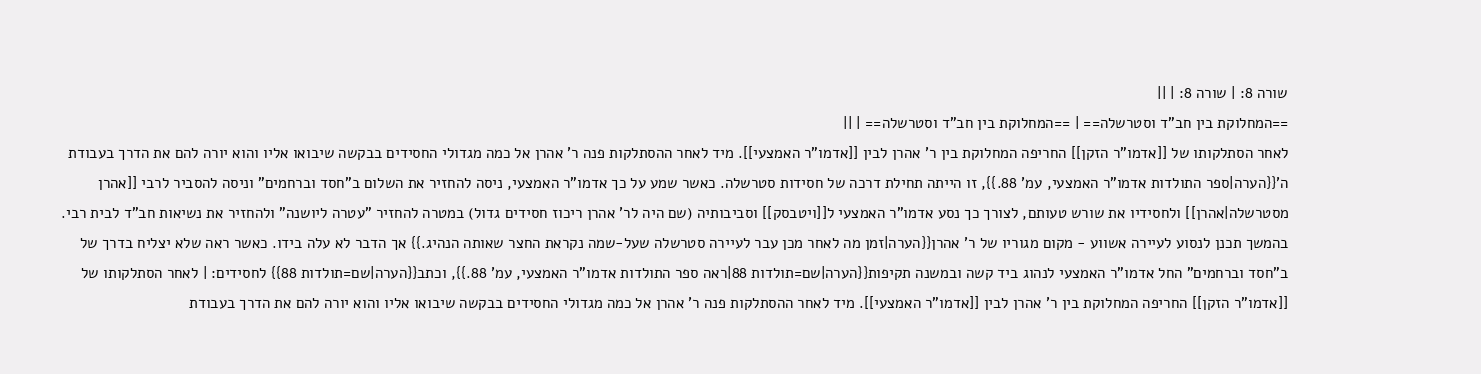שורה 8: | שורה 8: | ||
==המחלוקת בין חב"ד וסטרשלה== | ==המחלוקת בין חב"ד וסטרשלה== | ||
לאחר הסתלקותו של [[אדמו"ר הזקן]] החריפה המחלוקת בין ר' אהרן לבין [[אדמו"ר האמצעי]]. מיד לאחר ההסתלקות פנה ר' אהרן אל כמה מגדולי החסידים בבקשה שיבואו אליו והוא יורה להם את הדרך בעבודת ה'{{הערה|ספר התולדות אדמו"ר האמצעי, עמ' 88.}}, זו הייתה תחילת דרכה של חסידות סטרשלה. כאשר שמע על כך אדמו"ר האמצעי, ניסה להחזיר את השלום ב"חסד וברחמים" וניסה להסביר לרבי [[אהרן מסטרשלה|אהרן]] ולחסידיו את שורש טעותם, לצורך כך נסע אדמו"ר האמצעי ל[[ויטבסק]] וסביבותיה (שם היה לר' אהרן ריכוז חסידים גדול) במטרה להחזיר "עטרה ליושנה" ולהחזיר את נשיאות חב"ד לבית רבי. בהמשך תכנן לנסוע לעיירה אשווע - מקום מגוריו של ר' אהרן{{הערה|זמן מה לאחר מכן עבר לעיירה סטרשלה שעל-שמה נקראת החצר שאותה הנהיג.}} אך הדבר לא עלה בידו. כאשר ראה שלא יצליח בדרך של ב"חסד וברחמים" החל אדמו"ר האמצעי לנהוג ביד קשה ובמשנה תקיפות{{הערה|שם=תולדות 88|ראה ספר התולדות אדמו"ר האמצעי, עמ' 88.}}, וכתב{{הערה|שם=תולדות 88}} לחסידים: | לאחר הסתלקותו של [[אדמו"ר הזקן]] החריפה המחלוקת בין ר' אהרן לבין [[אדמו"ר האמצעי]]. מיד לאחר ההסתלקות פנה ר' אהרן אל כמה מגדולי החסידים בבקשה שיבואו אליו והוא יורה להם את הדרך בעבודת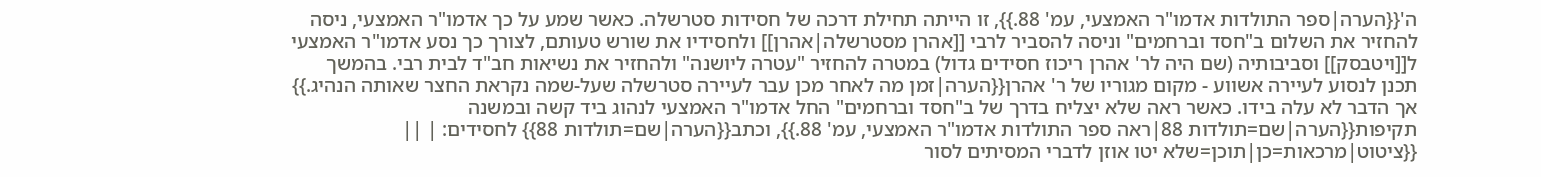ה'{{הערה|ספר התולדות אדמו"ר האמצעי, עמ' 88.}}, זו הייתה תחילת דרכה של חסידות סטרשלה. כאשר שמע על כך אדמו"ר האמצעי, ניסה להחזיר את השלום ב"חסד וברחמים" וניסה להסביר לרבי [[אהרן מסטרשלה|אהרן]] ולחסידיו את שורש טעותם, לצורך כך נסע אדמו"ר האמצעי ל[[ויטבסק]] וסביבותיה (שם היה לר' אהרן ריכוז חסידים גדול) במטרה להחזיר "עטרה ליושנה" ולהחזיר את נשיאות חב"ד לבית רבי. בהמשך תכנן לנסוע לעיירה אשווע - מקום מגוריו של ר' אהרן{{הערה|זמן מה לאחר מכן עבר לעיירה סטרשלה שעל-שמה נקראת החצר שאותה הנהיג.}} אך הדבר לא עלה בידו. כאשר ראה שלא יצליח בדרך של ב"חסד וברחמים" החל אדמו"ר האמצעי לנהוג ביד קשה ובמשנה תקיפות{{הערה|שם=תולדות 88|ראה ספר התולדות אדמו"ר האמצעי, עמ' 88.}}, וכתב{{הערה|שם=תולדות 88}} לחסידים: | ||
{{ציטוט|מרכאות=כן|תוכן=שלא יטו אוזן לדברי המסיתים לסור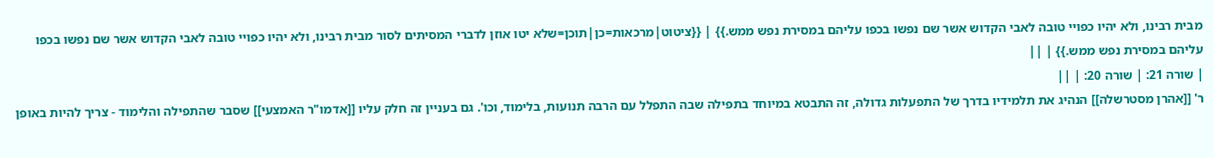מבית רבינו, ולא יהיו כפויי טובה לאבי הקדוש אשר שם נפשו בכפו עליהם במסירת נפש ממש.}} | {{ציטוט|מרכאות=כן|תוכן=שלא יטו אוזן לדברי המסיתים לסור מבית רבינו, ולא יהיו כפויי טובה לאבי הקדוש אשר שם נפשו בכפו עליהם במסירת נפש ממש.}} | ||
| שורה 21: | שורה 20: | ||
ר' [[אהרן מסטרשלה]] הנהיג את תלמידיו בדרך של התפעלות גדולה, זה התבטא במיוחד בתפילה שבה התפלל עם הרבה תנועות, בלימוד, וכו'. גם בעניין זה חלק עליו [[אדמו"ר האמצעי]] שסבר שהתפילה והלימוד - צריך להיות באופן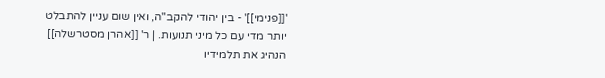'[[פנימי]]' - בין יהודי להקב"ה, ואין שום עניין להתבלט יותר מדי עם כל מיני תנועות. | ר' [[אהרן מסטרשלה]] הנהיג את תלמידיו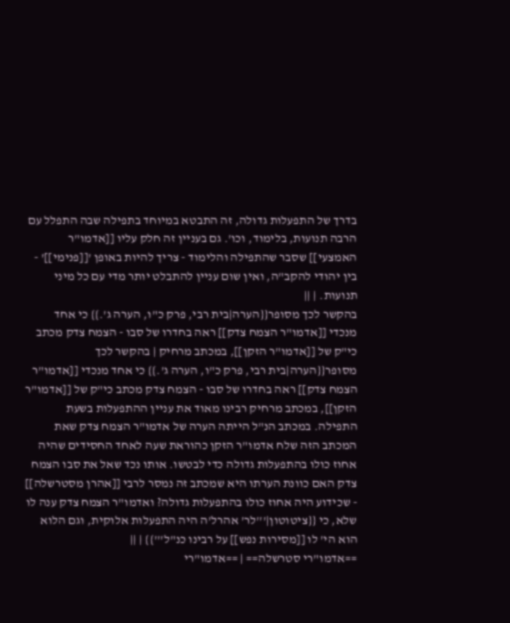בדרך של התפעלות גדולה, זה התבטא במיוחד בתפילה שבה התפלל עם הרבה תנועות, בלימוד, וכו'. גם בעניין זה חלק עליו [[אדמו"ר האמצעי]] שסבר שהתפילה והלימוד - צריך להיות באופן '[[פנימי]]' - בין יהודי להקב"ה, ואין שום עניין להתבלט יותר מדי עם כל מיני תנועות. | ||
בהקשר לכך מסופר{{הערה|בית רבי, פרק כ"ו, הערה ג'.}} כי אחד מנכדי [[אדמו"ר הצמח צדק]] ראה בחדרו של סבו - הצמח צדק מכתב כי"ק של [[אדמו"ר הזקן]], במכתב מרחיק | בהקשר לכך מסופר{{הערה|בית רבי, פרק כ"ו, הערה ג'.}} כי אחד מנכדי [[אדמו"ר הצמח צדק]] ראה בחדרו של סבו - הצמח צדק מכתב כי"ק של [[אדמו"ר הזקן]], במכתב מרחיק רבינו מאוד את עניין ההתפעלות בשעת התפילה. במכתב הנ"ל הייתה הערה של אדמו"ר הצמח צדק שאת המכתב הזה שלח אדמו"ר הזקן כהוראת שעה לאחד החסידים שהיה אחוז כולו בהתפעלות גדולה כדי לבטשו. אותו נכד שאל את סבו הצמח צדק האם כוונת הערתו היא שמכתב זה נמסר לרבי [[אהרן מסטרשלה]] - שכידוע היה אחוז כולו בהתפעלות גדולה? ואדמו"ר הצמח צדק ענה לו שלא, כי {{ציטוטון|'''לר' אהרל'ה היה התפעלות אלוקית, וגם הלוא הוא הי' לו [[מסירות נפש]] על רבינו כנ"ל'''}} | ||
==אדמו"רי סטרשלה== | ==אדמו"רי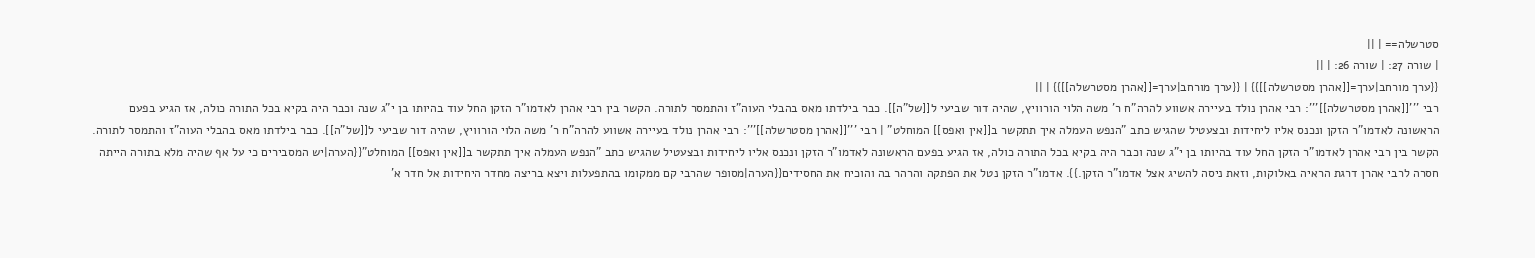סטרשלה== | ||
| שורה 27: | שורה 26: | ||
{{ערך מורחב|ערך=[[אהרן מסטרשלה]]}} | {{ערך מורחב|ערך=[[אהרן מסטרשלה]]}} | ||
רבי '''[[אהרן מסטרשלה]]''': רבי אהרן נולד בעיירה אשווע להרה"ח ר' משה הלוי הורוויץ, שהיה דור שביעי ל[[של"ה]]. כבר בילדתו מאס בהבלי העוה"ז והתמסר לתורה. הקשר בין רבי אהרן לאדמו"ר הזקן החל עוד בהיותו בן י"ג שנה וכבר היה בקיא בכל התורה כולה, אז הגיע בפעם הראשונה לאדמו"ר הזקן ונכנס אליו ליחידות ובצעטיל שהגיש כתב "הנפש העמלה איך תתקשר ב[[אין ואפס]] המוחלט" | רבי '''[[אהרן מסטרשלה]]''': רבי אהרן נולד בעיירה אשווע להרה"ח ר' משה הלוי הורוויץ, שהיה דור שביעי ל[[של"ה]]. כבר בילדתו מאס בהבלי העוה"ז והתמסר לתורה. הקשר בין רבי אהרן לאדמו"ר הזקן החל עוד בהיותו בן י"ג שנה וכבר היה בקיא בכל התורה כולה, אז הגיע בפעם הראשונה לאדמו"ר הזקן ונכנס אליו ליחידות ובצעטיל שהגיש כתב "הנפש העמלה איך תתקשר ב[[אין ואפס]] המוחלט"{{הערה|יש המסבירים כי על אף שהיה מלא בתורה הייתה חסרה לרבי אהרן דרגת הראיה באלוקות, וזאת ניסה להשיג אצל אדמו"ר הזקן.}}. אדמו"ר הזקן נטל את הפתקה והרהר בה והוכיח את החסידים{{הערה|מסופר שהרבי קם ממקומו בהתפעלות ויצא בריצה מחדר היחידות אל חדר א'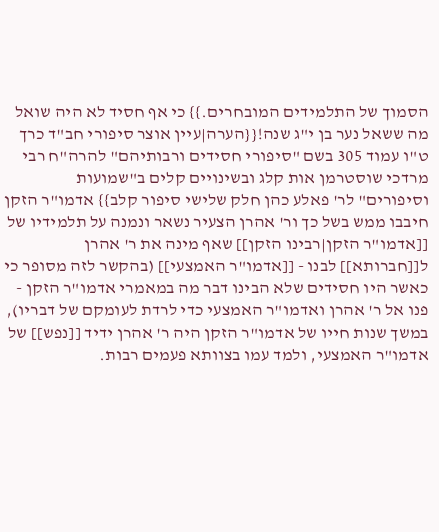הסמוך של התלמידים המובחרים.}} כי אף חסיד לא היה שואל מה ששאל נער בן י"ג שנה!{{הערה|עיין אוצר סיפורי חב"ד כרך ט"ו עמוד 305 בשם "סיפורי חסידים ורבותיהם" להרה"ח רבי מרדכי שוסטרמן אות קלג ובשינויים קלים ב"שמועות וסיפורים" לר' פאלע כהן חלק שלישי סיפור קלב}} אדמו"ר הזקן חיבבו ממש בשל כך ור' אהרן הצעיר נשאר ונמנה על תלמידיו של [[אדמו"ר הזקן|רבינו הזקן]] שאף מינה את ר' אהרן ל[[חברותא]] לבנו - [[אדמו"ר האמצעי]] (בהקשר לזה מסופר כי כאשר היו חסידים שלא הבינו דבר מה במאמרי אדמו"ר הזקן - פנו אל ר' אהרן ואדמו"ר האמצעי כדי לרדת לעומקם של דבריו), במשך שנות חייו של אדמו"ר הזקן היה ר' אהרן ידיד [[נפש]] של אדמו"ר האמצעי, ולמד עמו בצוותא פעמים רבות.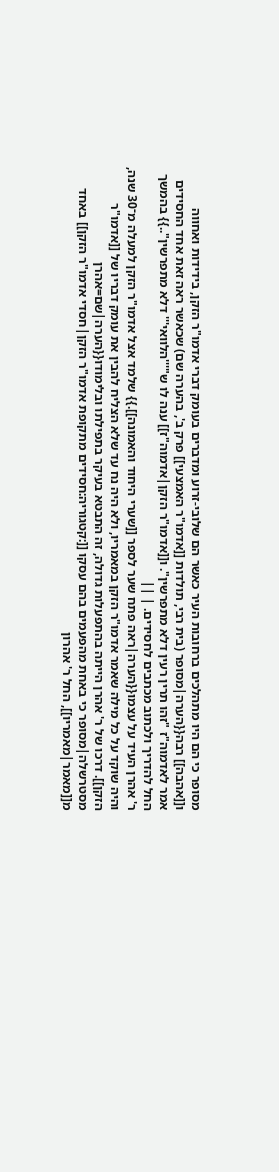מסופר כי הם היו מתהלכים ברחובות העיר כאשר הם שלובי-זרוע ומדברים בעומק דברי אדמו"ר הזקן, בידידות ואחווה ו[[אהבה]] רבה{{הערה|מסופר (בית רבי, תולדות [[אדמו"ר האמצעי]] פרק ב', בהערה שם) שכאשר ראה זאת אחד החסידים אמר לאדמוה"ז "זהו תרין רעין דלא מתפרשין". ו[[אדמו"ר הזקן|אדמוה"ז]] ענה לו ש"'''הלוואי''' דלא מתפרשין"..}} בהמשך החל להדריך ולכתוב מכתבים לחסידים. | ||
ר' אהרן העיד על עצמו{{הערה|ראה פתח שער לספר [[שערי היחוד והאמונה]].}} שלמד אצל אדמו"ר הזקן למעלה מ־30 שנה, והיה שוקד על כל מילה שאמר אדמו"ר הזקן במאמריו, ולא היה נח עד שלא הצליח להבין את עומק דבריו של [[אדמו"ר הזקן]]. דרכו של ר' אהרן הייתה בהתפעלות גדולה, זה התבטא בעיקר בתפילתו ובלימודו{{הערה|שם=אהרן מסטרשלה|מסופר כי באחת מהפעמים בהם עסקו [[:קטגוריה:חסידים מתקופת אדמו"ר הזקן|חסדי אדמו"ר הזקן]] באחד מ[[מאמר|מאמריו]], החל ר' אהרון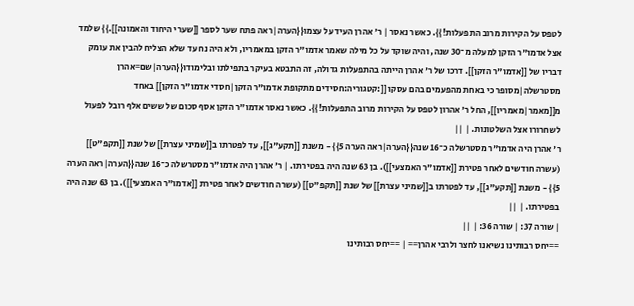לטפס על הקירות מרוב התפעלות!}}. כאשר נאסר | ר' אהרן העיד על עצמו{{הערה|ראה פתח שער לספר [[שערי היחוד והאמונה]].}} שלמד אצל אדמו"ר הזקן למעלה מ־30 שנה, והיה שוקד על כל מילה שאמר אדמו"ר הזקן במאמריו, ולא היה נח עד שלא הצליח להבין את עומק דבריו של [[אדמו"ר הזקן]]. דרכו של ר' אהרן הייתה בהתפעלות גדולה, זה התבטא בעיקר בתפילתו ובלימודו{{הערה|שם=אהרן מסטרשלה|מסופר כי באחת מהפעמים בהם עסקו [[:קטגוריה:חסידים מתקופת אדמו"ר הזקן|חסדי אדמו"ר הזקן]] באחד מ[[מאמר|מאמריו]], החל ר' אהרון לטפס על הקירות מרוב התפעלות!}}. כאשר נאסר אדמו"ר הזקן אסף סכום של ששים אלף רובל לפעול לשחרורו אצל השלטונות. | ||
ר' אהרן היה אדמו"ר מסטרשלה כ־16 שנה{{הערה|ראה הערה 5}} - משנת [[תקע"ג]], עד לפטרתו ב[[שמיני עצרת]] של שנת [[תקפ"ט]] (עשרה חודשים לאחר פטירת [[אדמו"ר האמצעי]]). בן 63 שנה היה בפטירתו. | ר' אהרן היה אדמו"ר מסטרשלה כ־16 שנה{{הערה|ראה הערה 5}} - משנת [[תקע"ג]], עד לפטרתו ב[[שמיני עצרת]] של שנת [[תקפ"ט]] (עשרה חודשים לאחר פטירת [[אדמו"ר האמצעי]]). בן 63 שנה היה בפטירתו. | ||
| שורה 37: | שורה 36: | ||
==יחס רבותינו נשיאנו לחצר ולרבי אהרן== | ==יחס רבותינו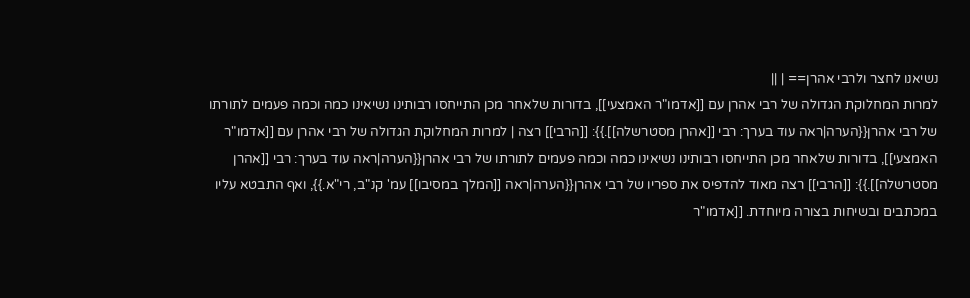נשיאנו לחצר ולרבי אהרן== | ||
למרות המחלוקת הגדולה של רבי אהרן עם [[אדמו"ר האמצעי]], בדורות שלאחר מכן התייחסו רבותינו נשיאינו כמה וכמה פעמים לתורתו של רבי אהרן{{הערה|ראה עוד בערך: רבי [[אהרן מסטרשלה]].}}: [[הרבי]] רצה | למרות המחלוקת הגדולה של רבי אהרן עם [[אדמו"ר האמצעי]], בדורות שלאחר מכן התייחסו רבותינו נשיאינו כמה וכמה פעמים לתורתו של רבי אהרן{{הערה|ראה עוד בערך: רבי [[אהרן מסטרשלה]].}}: [[הרבי]] רצה מאוד להדפיס את ספריו של רבי אהרן{{הערה|ראה [[המלך במסיבו]] עמ' קנ"ב, רי"א.}}, ואף התבטא עליו במכתבים ובשיחות בצורה מיוחדת. [[אדמו"ר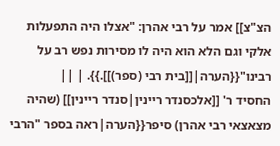הצ"צ]] אמר על רבי אהרן: "אצלו היה התפעלות אלקי וגם הלא הוא היה לו מסירות נפש רב על רבינו"{{הערה|[[בית רבי (ספר)]].}}. | ||
החסיד ר' [[אלכסנדר ריינין|סנדר ריינין]] (שהיה מצאצאי רבי אהרן) סיפר{{הערה|ראה בספר "הרבי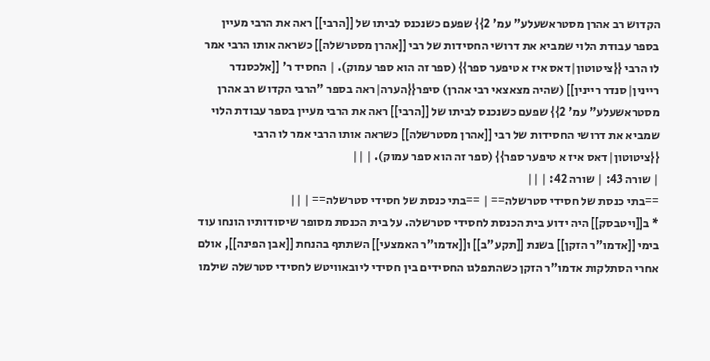הקדוש רב אהרן מסטראשעלע" עמ' 2}} שפעם כשנכנס לביתו של [[הרבי]] ראה את הרבי מעיין בספר עבודת הלוי שמביא את דרושי החסידות של רבי [[אהרן מסטרשלה]] כשראה אותו הרבי אמר לו הרבי {{ציטוטון|דאס איז א טיפער ספר}} (ספר זה הוא ספר עמוק). | החסיד ר' [[אלכסנדר ריינין|סנדר ריינין]] (שהיה מצאצאי רבי אהרן) סיפר{{הערה|ראה בספר "הרבי הקדוש רב אהרן מסטראשעלע" עמ' 2}} שפעם כשנכנס לביתו של [[הרבי]] ראה את הרבי מעיין בספר עבודת הלוי שמביא את דרושי החסידות של רבי [[אהרן מסטרשלה]] כשראה אותו הרבי אמר לו הרבי {{ציטוטון|דאס איז א טיפער ספר}} (ספר זה הוא ספר עמוק). | ||
| שורה 43: | שורה 42: | ||
==בתי כנסת של חסידי סטרשלה== | ==בתי כנסת של חסידי סטרשלה== | ||
* ב[[ויטבסק]] היה ידוע בית הכנסת לחסידי סטרשלה. על בית הכנסת מסופר שיסודותיו הונחו עוד בימי [[אדמו"ר הזקן]] בשנת [[תקע"ב]] ו[[אדמו"ר האמצעי]] השתתף בהנחת [[אבן הפינה]], אולם אחרי הסתלקות אדמו"ר הזקן כשהתפלגו החסידים בין חסידי ליובאוויטש לחסידי סטרשלה שילמו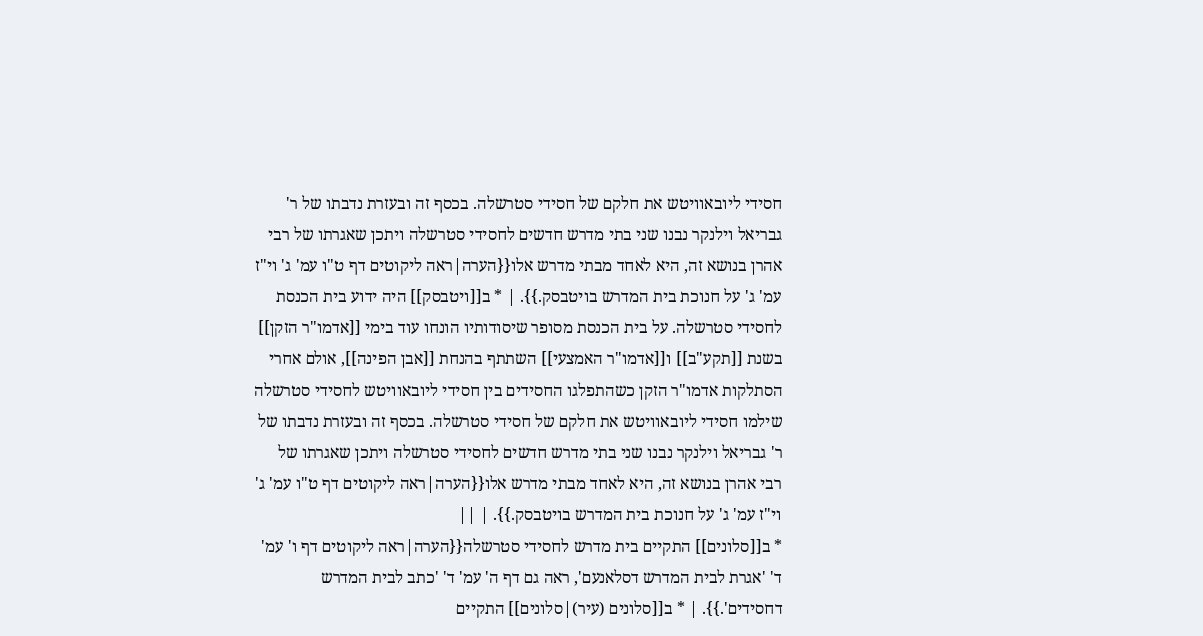חסידי ליובאוויטש את חלקם של חסידי סטרשלה. בכסף זה ובעזרת נדבתו של ר' גבריאל וילנקר נבנו שני בתי מדרש חדשים לחסידי סטרשלה ויתכן שאגרתו של רבי אהרן בנושא זה, היא לאחד מבתי מדרש אלו{{הערה|ראה ליקוטים דף ט"ו עמ' ג' וי"ז עמ' ג' על חנוכת בית המדרש בויטבסק.}}. | * ב[[ויטבסק]] היה ידוע בית הכנסת לחסידי סטרשלה. על בית הכנסת מסופר שיסודותיו הונחו עוד בימי [[אדמו"ר הזקן]] בשנת [[תקע"ב]] ו[[אדמו"ר האמצעי]] השתתף בהנחת [[אבן הפינה]], אולם אחרי הסתלקות אדמו"ר הזקן כשהתפלגו החסידים בין חסידי ליובאוויטש לחסידי סטרשלה שילמו חסידי ליובאוויטש את חלקם של חסידי סטרשלה. בכסף זה ובעזרת נדבתו של ר' גבריאל וילנקר נבנו שני בתי מדרש חדשים לחסידי סטרשלה ויתכן שאגרתו של רבי אהרן בנושא זה, היא לאחד מבתי מדרש אלו{{הערה|ראה ליקוטים דף ט"ו עמ' ג' וי"ז עמ' ג' על חנוכת בית המדרש בויטבסק.}}. | ||
* ב[[סלונים]] התקיים בית מדרש לחסידי סטרשלה{{הערה|ראה ליקוטים דף ו' עמ' ד' 'אגרת לבית המדרש דסלאנעם', ראה גם דף ה' עמ' ד' 'כתב לבית המדרש דחסידים'.}}. | * ב[[סלונים (עיר)|סלונים]] התקיים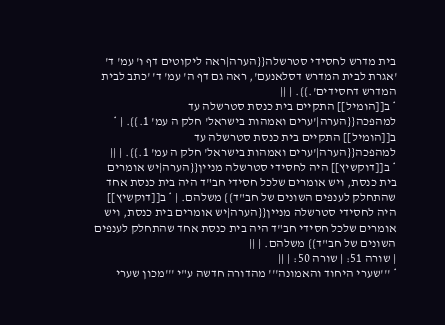בית מדרש לחסידי סטרשלה{{הערה|ראה ליקוטים דף ו' עמ' ד' 'אגרת לבית המדרש דסלאנעם', ראה גם דף ה' עמ' ד' 'כתב לבית המדרש דחסידים'.}}. | ||
* ב[[הומיל]] התקיים בית כנסת סטרשלה עד למהפכה{{הערה|'ערים ואמהות בישראל' חלק ה עמ' 1.}}. | * ב[[הומיל]] התקיים בית כנסת סטרשלה עד למהפכה{{הערה|'ערים ואמהות בישראל' חלק ה עמ' 1.}}. | ||
* ב[[דוקשיץ]] היה לחסידי סטרשלה מניין{{הערה|יש אומרים בית כנסת, ויש אומרים שלכל חסידי חב"ד היה בית כנסת אחד שהתחלק לענפים השונים של חב"ד}} משלהם. | * ב[[דוקשיץ]] היה לחסידי סטרשלה מניין{{הערה|יש אומרים בית כנסת, ויש אומרים שלכל חסידי חב"ד היה בית כנסת אחד שהתחלק לענפים השונים של חב"ד}} משלהם. | ||
| שורה 51: | שורה 50: | ||
* '''שערי היחוד והאמונה''' מהדורה חדשה ע"י '''מכון שערי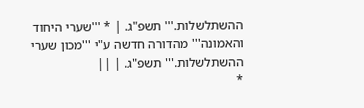ההשתלשלות.''' תשפ"ג. | * '''שערי היחוד והאמונה''' מהדורה חדשה ע"י '''מכון שערי ההשתלשלות.''' תשפ"ג. | ||
*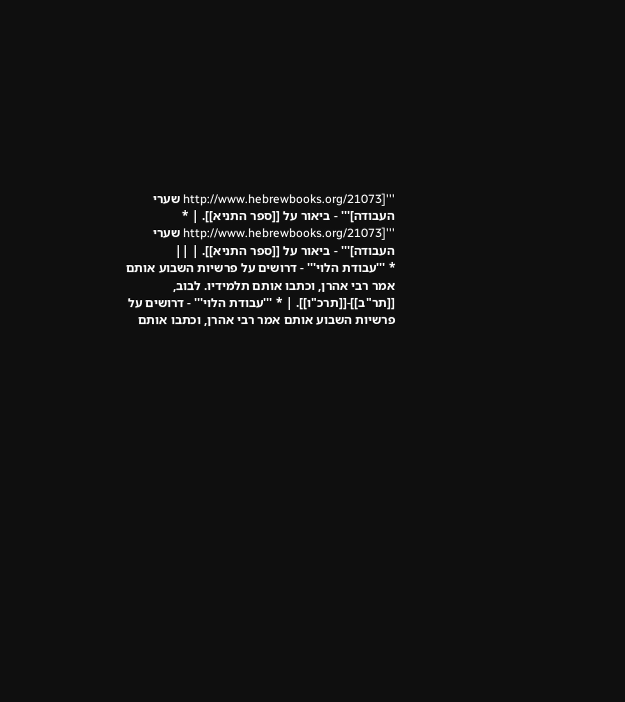'''[http://www.hebrewbooks.org/21073 שערי העבודה]''' - ביאור על [[ספר התניא]]. | * '''[http://www.hebrewbooks.org/21073 שערי העבודה]''' - ביאור על [[ספר התניא]]. | ||
* '''עבודת הלוי''' - דרושים על פרשיות השבוע אותם אמר רבי אהרן, וכתבו אותם תלמידיו. לבוב, [[תר"ב]]-[[תרכ"ו]]. | * '''עבודת הלוי''' - דרושים על פרשיות השבוע אותם אמר רבי אהרן, וכתבו אותם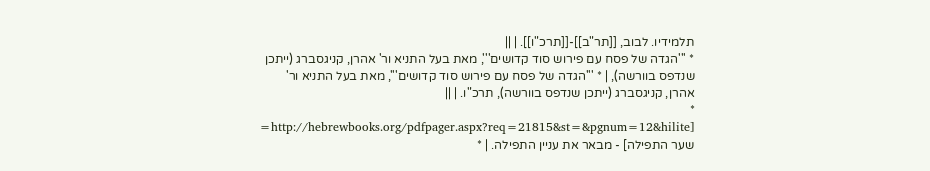תלמידיו. לבוב, [[תר"ב]]-[[תרכ"ו]]. | ||
* '''הגדה של פסח עם פירוש סוד קדושים''', מאת בעל התניא ור' אהרן, קניגסברג (ייתכן שנדפס בוורשה), | * '''הגדה של פסח עם פירוש סוד קדושים''', מאת בעל התניא ור' אהרן, קניגסברג (ייתכן שנדפס בוורשה), תרכ"ו. | ||
* [http://hebrewbooks.org/pdfpager.aspx?req=21815&st=&pgnum=12&hilite= שער התפילה] - מבאר את עניין התפילה. | *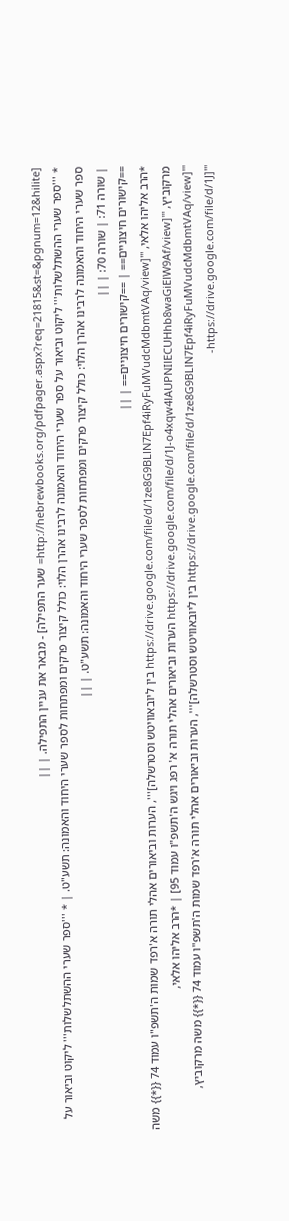[http://hebrewbooks.org/pdfpager.aspx?req=21815&st=&pgnum=12&hilite= שער התפילה] - מבאר את עניין התפילה. | ||
* '''ספר שערי ההשתלשלות''' ליקוט וביאור על ספר שערי היחוד והאמונה לרבינו אהרן הלוי: כולל קיצור פרקים ומפתחות לספר שערי היחוד והאמונה: תשע"ט. | * '''ספר שערי ההשתלשלות''' ליקוט וביאור על ספר שערי היחוד והאמונה לרבינו אהרן הלוי: כולל קיצור פרקים ומפתחות לספר שערי היחוד והאמונה: תשע"ט. | ||
| שורה 71: | שורה 70: | ||
==קישורים חיצוניים== | ==קישורים חיצוניים== | ||
*הרב אליהו אלאי, '''[https://drive.google.com/file/d/1ze8G9BLlN7Epf4iRyFuMVudcMdbmtVAq/view בין ליובאוויטש וסטרשלה]''', הערות וביאורים אהלי תורה א'רפד שמות ה'תשפ"ו עמוד 74 {{*}} משה מרקוביץ, '''[https://drive.google.com/file/d/1J-o4xqw4lAUPNIlECUHhb8waGiElW9Af/view הערות וביאורים אהלי תורה א' רפג ויגש ה'תשפ"ו עמוד 95] | *הרב אליהו אלאי, '''[https://drive.google.com/file/d/1ze8G9BLlN7Epf4iRyFuMVudcMdbmtVAq/view בין ליובאוויטש וסטרשלה]''', הערות וביאורים אהלי תורה א'רפד שמות ה'תשפ"ו עמוד 74 {{*}} משה מרקוביץ, '''[https://drive.google.com/file/d/1J-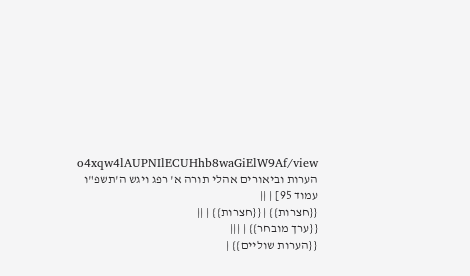o4xqw4lAUPNIlECUHhb8waGiElW9Af/view הערות וביאורים אהלי תורה א' רפג ויגש ה'תשפ"ו עמוד 95] | ||
{{חצרות}} | {{חצרות}} | ||
{{ערך מובחר}} | |||
{{הערות שוליים}} |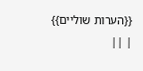{{הערות שוליים}} | ||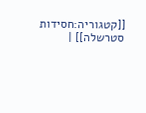[[קטגוריה:חסידות סטרשלה]] |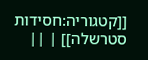[[קטגוריה:חסידות סטרשלה]] | ||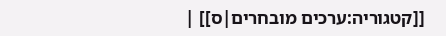[[קטגוריה:ערכים מובחרים|ס]] |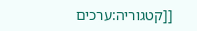[[קטגוריה:ערכים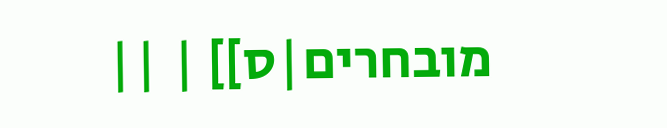מובחרים|ס]] | ||